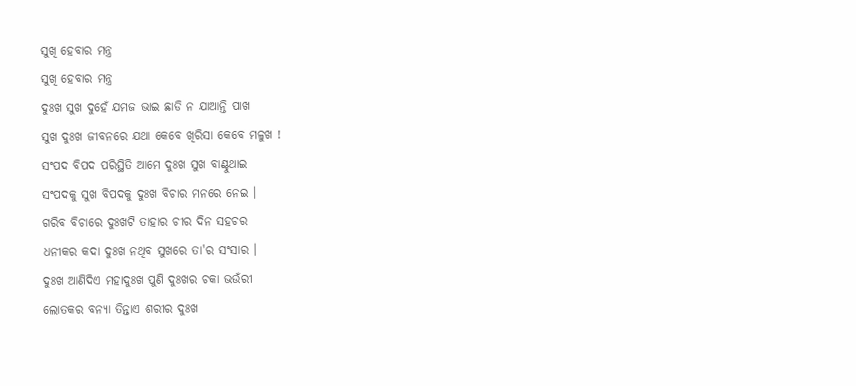ସୁଖି ହେବାର ମନ୍ତ୍ର
ସୁଖି ହେବାର ମନ୍ତ୍ର
ଦୁଃଖ ସୁଖ ଦୁହେଁ ଯମଜ ଭାଇ ଛାଡି ନ ଯାଆନ୍ତି ପାଖ
ସୁଖ ଦୁଃଖ ଜୀବନରେ ଯଥା କେବେ ଖିରିସା କେବେ ମଳୁଖ !
ସଂପଦ ବିପଦ ପରିସ୍ଥିତି ଆମେ ଦୁଃଖ ସୁଖ ବାଣ୍ଟୁଥାଇ
ସଂପଦକୁ ସୁଖ ବିପଦକୁ ଦୁଃଖ ବିଚାର ମନରେ ନେଇ ।
ଗରିବ ବିଚାରେ ଦୁଃଖଟି ତାହାର ଚୀର ଦିନ ସହଚର
ଧନୀକର କଦା ଦୁଃଖ ନଥିବ ସୁଖରେ ତା'ର ସଂସାର ।
ଦୁଃଖ ଆଣିଦିଏ ମହାଦୁଃଖ ପୁଣି ଦୁଃଖର ଚକା ଭଉଁରୀ
ଲୋତକର ବନ୍ୟା ତିନ୍ତାଏ ଶରୀର ଦୁଃଖ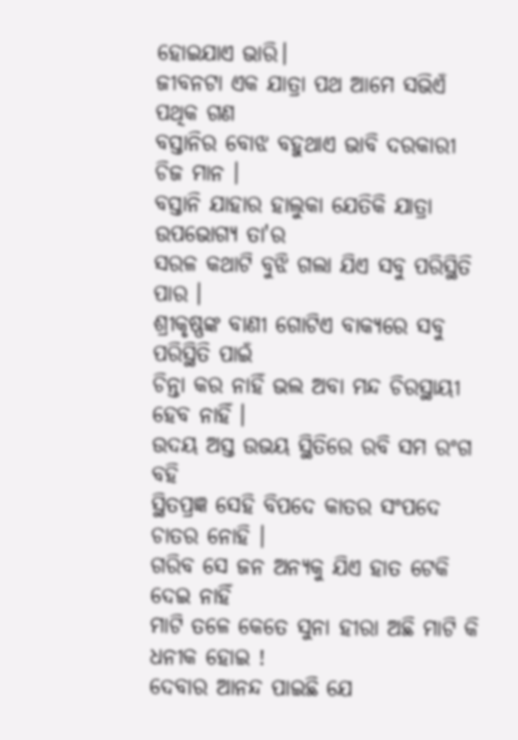ହୋଇଯାଏ ଭାରି।
ଜୀବନଟା ଏକ ଯାତ୍ରା ପଥ ଆମେ ସଭିଏଁ ପଥିକ ଗଣ
ବସ୍ତାନିର ବୋଝ ବହୁଥାଏ ଭାବି ଦରକାରୀ ଚିଜ ମାନ ।
ବସ୍ତାନି ଯାହାର ହାଲୁକା ଯେତିକି ଯାତ୍ରା ଉପଭୋଗ୍ୟ ତା'ର
ସରଳ କଥାଟି ବୁଝି ଗଲା ଯିଏ ସବୁ ପରିସ୍ଥିତି ପାର ।
ଶ୍ରୀକୃଷ୍ଣଙ୍କ ବାଣୀ ଗୋଟିଏ ବାକ୍ୟରେ ସବୁ ପରିସ୍ଥିତି ପାଇଁ
ଚିନ୍ତା କର ନାହିଁ ଭଲ ଅବା ମନ୍ଦ ଚିରସ୍ଥାୟୀ ହେବ ନାହିଁ ।
ଉଦୟ ଅସ୍ତ ଉଭୟ ସ୍ଥିତିରେ ରବି ସମ ରଂଗ ବହି
ସ୍ଥିତପ୍ରଜ୍ଞ ସେହି ବିପଦେ କାତର ସଂପଦେ ଚାତର ନୋହି ।
ଗରିବ ସେ ଜନ ଅନ୍ୟକୁ ଯିଏ ହାତ ଟେକି ଦେଇ ନାହିଁ
ମାଟି ତଳେ କେତେ ସୁନା ହୀରା ଅଛି ମାଟି କି ଧନୀକ ହୋଇ !
ଦେବାର ଆନନ୍ଦ ପାଇଛି ଯେ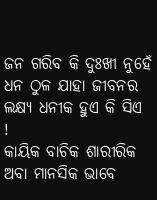ଜନ ଗରିବ କି ଦୁଃଖୀ ନୁହେଁ
ଧନ ଠୁଳ ଯାହା ଜୀବନର ଲକ୍ଷ୍ୟ ଧନୀକ ହୁଏ କି ସିଏ !
କାୟିକ ବାଚିକ ଶାରୀରିକ ଅବା ମାନସିକ ଭାବେ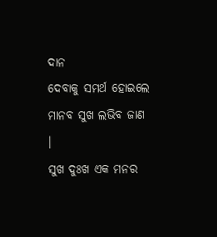ଦାନ
ଦେବାକୁ ସମର୍ଥ ହୋଇଲେ ମାନବ ସୁଖ ଲଭିବ ଜାଣ ।
ସୁଖ ଦୁଃଖ ଏକ ମନର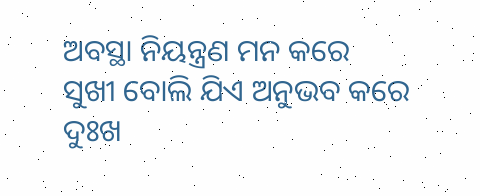ଅବସ୍ଥା ନିୟନ୍ତ୍ରଣ ମନ କରେ
ସୁଖୀ ବୋଲି ଯିଏ ଅନୁଭବ କରେ ଦୁଃଖ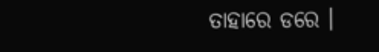ତାହାରେ ଡରେ ।